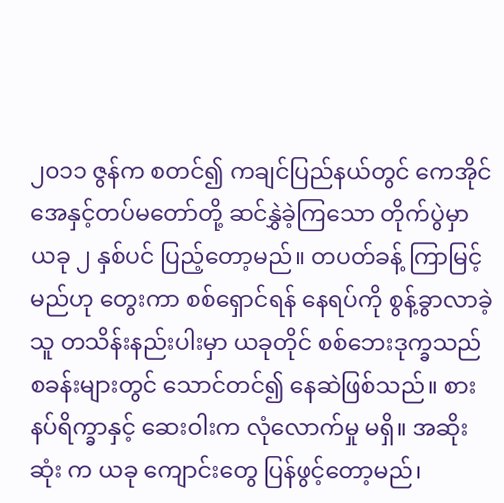၂၀၁၁ ဇွန်က စတင်၍ ကချင်ပြည်နယ်တွင် ကေအိုင်အေနှင့်တပ်မတော်တို့ ဆင်နွှဲခဲ့ကြသော တိုက်ပွဲမှာ ယခု ၂ နှစ်ပင် ပြည့်တော့မည်။ တပတ်ခန့် ကြာမြင့်မည်ဟု တွေးကာ စစ်ရှောင်ရန် နေရပ်ကို စွန့်ခွာလာခဲ့သူ တသိန်းနည်းပါးမှာ ယခုတိုင် စစ်ဘေးဒုက္ခသည် စခန်းများတွင် သောင်တင်၍ နေဆဲဖြစ်သည်။ စားနပ်ရိက္ခာနှင့် ဆေးဝါးက လုံလောက်မှု မရှိ။ အဆိုးဆုံး က ယခု ကျောင်းတွေ ပြန်ဖွင့်တော့မည်၊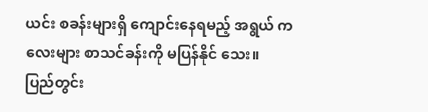ယင်း စခန်းများရှိ ကျောင်းနေရမည့် အရွယ် ကလေးများ စာသင်ခန်းကို မပြန်နိုင် သေး။
ပြည်တွင်း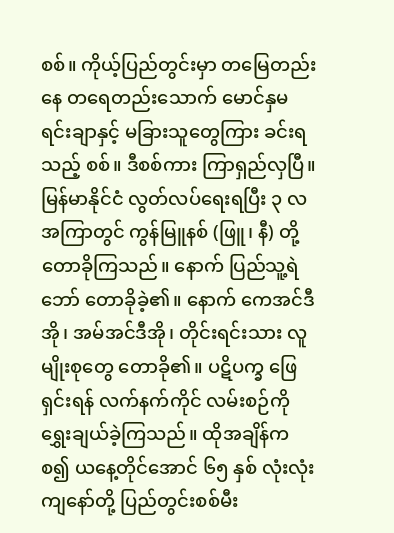စစ်။ ကိုယ့်ပြည်တွင်းမှာ တမြေတည်းနေ တရေတည်းသောက် မောင်နှမရင်းချာနှင့် မခြားသူတွေကြား ခင်းရသည့် စစ်။ ဒီစစ်ကား ကြာရှည်လှပြီ။ မြန်မာနိုင်ငံ လွတ်လပ်ရေးရပြီး ၃ လ အကြာတွင် ကွန်မြူနစ် (ဖြူ၊ နီ) တို့ တောခိုကြသည်။ နောက် ပြည်သူ့ရဲဘော် တောခိုခဲ့၏။ နောက် ကေအင်ဒီအို၊ အမ်အင်ဒီအို၊ တိုင်းရင်းသား လူမျိုးစုတွေ တောခို၏။ ပဋိပက္ခ ဖြေရှင်းရန် လက်နက်ကိုင် လမ်းစဉ်ကို ရွှေးချယ်ခဲ့ကြသည်။ ထိုအချိန်ကစ၍ ယနေ့တိုင်အောင် ၆၅ နှစ် လုံးလုံး ကျနော်တို့ ပြည်တွင်းစစ်မီး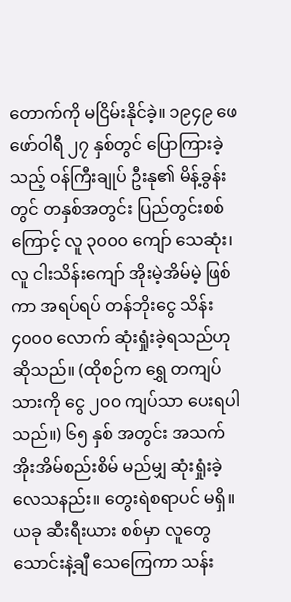တောက်ကို မငြိမ်းနိုင်ခဲ့။ ၁၉၄၉ ဖေဖော်ဝါရီ ၂၇ နှစ်တွင် ပြောကြားခဲ့သည့် ဝန်ကြီးချုပ် ဦးနု၏ မိန့်ခွန်းတွင် တနှစ်အတွင်း ပြည်တွင်းစစ်ကြောင့် လူ ၃၀၀၀ ကျော် သေဆုံး၊ လူ ငါးသိန်းကျော် အိုးမဲ့အိမ်မဲ့ ဖြစ်ကာ အရပ်ရပ် တန်ဘိုးငွေ သိန်း ၄၀၀၀ လောက် ဆုံးရှုံးခဲ့ရသည်ဟု ဆိုသည်။ (ထိုစဉ်က ရွှေ တကျပ်သားကို ငွေ ၂၀၀ ကျပ်သာ ပေးရပါသည်။) ၆၅ နှစ် အတွင်း အသက်အိုးအိမ်စည်းစိမ် မည်မျှ ဆုံးရှုံးခဲ့လေသနည်း။ တွေးရဲစရာပင် မရှိ။
ယခု ဆီးရီးယား စစ်မှာ လူတွေ သောင်းနဲ့ချီ သေကြေကာ သန်း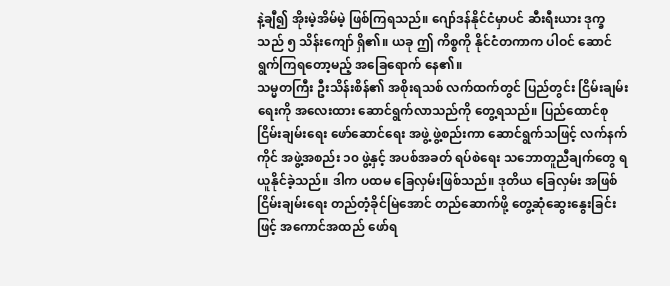နဲ့ချီ၍ အိုးမဲ့အိမ်မဲ့ ဖြစ်ကြရသည်။ ဂျော်ဒန်နိုင်ငံမှာပင် ဆီးရီးယား ဒုက္ခသည် ၅ သိန်းကျော် ရှိ၏။ ယခု ဤ ကိစ္စကို နိုင်ငံတကာက ပါဝင် ဆောင်ရွက်ကြရတော့မည့် အခြေရောက် နေ၏။
သမ္မတကြီး ဦးသိန်းစိန်၏ အစိုးရသစ် လက်ထက်တွင် ပြည်တွင်း ငြိမ်းချမ်းရေးကို အလေးထား ဆောင်ရွက်လာသည်ကို တွေ့ရသည်။ ပြည်ထောင်စု ငြိမ်းချမ်းရေး ဖော်ဆောင်ရေး အဖွဲ့ ဖွဲ့စည်းကာ ဆောင်ရွက်သဖြင့် လက်နက်ကိုင် အဖွဲ့အစည်း ၁၀ ဖွဲ့နှင့် အပစ်အခတ် ရပ်စဲရေး သဘောတူညီချက်တွေ ရယူနိုင်ခဲ့သည်။ ဒါက ပထမ ခြေလှမ်းဖြစ်သည်။ ဒုတိယ ခြေလှမ်း အဖြစ် ငြိမ်းချမ်းရေး တည်တံ့ခိုင်မြဲအောင် တည်ဆောက်ဖို့ တွေ့ဆုံဆွေးနွေးခြင်းဖြင့် အကောင်အထည် ဖော်ရ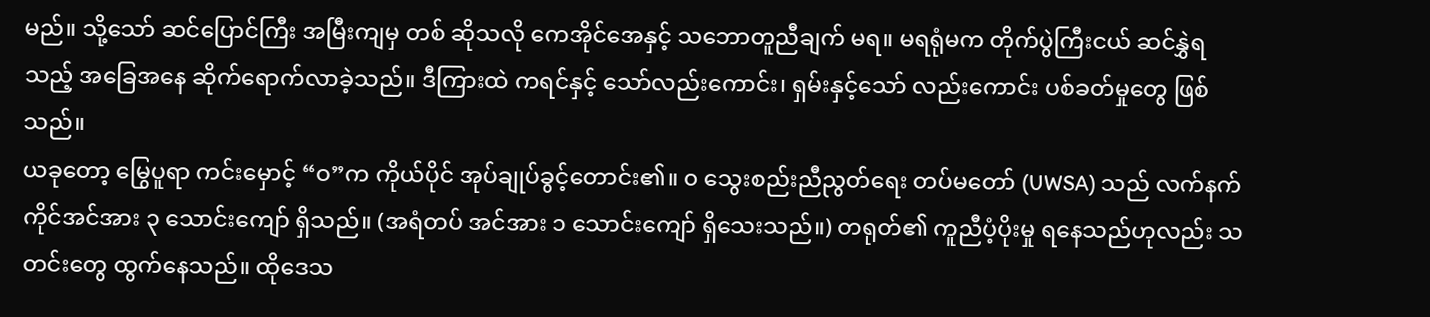မည်။ သို့သော် ဆင်ပြောင်ကြီး အမြီးကျမှ တစ် ဆိုသလို ကေအိုင်အေနှင့် သဘောတူညီချက် မရ။ မရရုံမက တိုက်ပွဲကြီးငယ် ဆင်နွှဲရသည့် အခြေအနေ ဆိုက်ရောက်လာခဲ့သည်။ ဒီကြားထဲ ကရင်နှင့် သော်လည်းကောင်း၊ ရှမ်းနှင့်သော် လည်းကောင်း ပစ်ခတ်မှုတွေ ဖြစ်သည်။
ယခုတော့ မြွေပူရာ ကင်းမှောင့် “ဝ”က ကိုယ်ပိုင် အုပ်ချုပ်ခွင့်တောင်း၏။ ၀ သွေးစည်းညီညွတ်ရေး တပ်မတော် (UWSA) သည် လက်နက်ကိုင်အင်အား ၃ သောင်းကျော် ရှိသည်။ (အရံတပ် အင်အား ၁ သောင်းကျော် ရှိသေးသည်။) တရုတ်၏ ကူညီပံ့ပိုးမှု ရနေသည်ဟုလည်း သတင်းတွေ ထွက်နေသည်။ ထိုဒေသ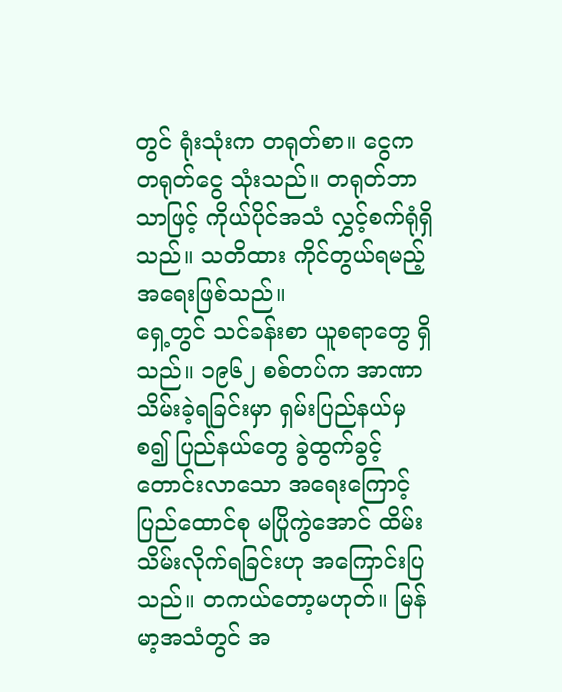တွင် ရုံးသုံးက တရုတ်စာ။ ငွေက တရုတ်ငွေ သုံးသည်။ တရုတ်ဘာသာဖြင့် ကိုယ်ပိုင်အသံ လွှင့်စက်ရုံရှိသည်။ သတိထား ကိုင်တွယ်ရမည့် အရေးဖြစ်သည်။
ရှေ့တွင် သင်ခန်းစာ ယူစရာတွေ ရှိသည်။ ၁၉၆၂ စစ်တပ်က အာဏာသိမ်းခဲ့ရခြင်းမှာ ရှမ်းပြည်နယ်မှ စ၍ ပြည်နယ်တွေ ခွဲထွက်ခွင့် တောင်းလာသော အရေးကြောင့် ပြည်ထောင်စု မပြိုကွဲအောင် ထိမ်းသိမ်းလိုက်ရခြင်းဟု အကြောင်းပြသည်။ တကယ်တော့မဟုတ်။ မြန်မာ့အသံတွင် အ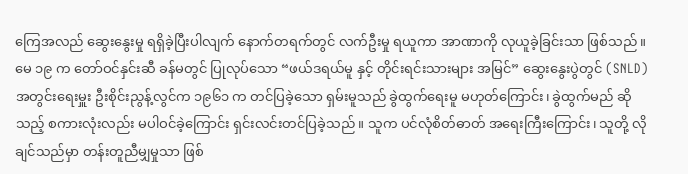ကြေအလည် ဆွေးနွေးမှု ရရှိခဲ့ပြီးပါလျက် နောက်တရက်တွင် လက်ဦးမှု ရယူကာ အာဏာကို လုယူခဲ့ခြင်းသာ ဖြစ်သည်။ မေ ၁၉ က တော်ဝင်နှင်းဆီ ခန်မတွင် ပြုလုပ်သော “ဖယ်ဒရယ်မူ နှင့် တိုင်းရင်းသားများ အမြင်” ဆွေးနွေးပွဲတွင် (SNLD) အတွင်းရေးမှူး ဦးစိုင်းညွန့်လွင်က ၁၉၆၁ က တင်ပြခဲ့သော ရှမ်းမူသည် ခွဲထွက်ရေးမူ မဟုတ်ကြောင်း၊ ခွဲထွက်မည် ဆိုသည့် စကားလုံးလည်း မပါဝင်ခဲ့ကြောင်း ရှင်းလင်းတင်ပြခဲ့သည်။ သူက ပင်လုံစိတ်ဓာတ် အရေးကြီးကြောင်း၊ သူတို့ လိုချင်သည်မှာ တန်းတူညီမျှမှုသာ ဖြစ်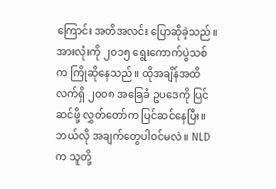ကြောင်း အတိအလင်း ပြောဆိုခဲ့သည်။
အားလုံးကို ၂၀၁၅ ရွေးကောက်ပွဲသစ်က ကြိုဆိုနေသည်။ ထိုအချိန်အထိ လက်ရှိ ၂၀၀၈ အခြေခံ ဥပဒေကို ပြင်ဆင်ဖို့ လွှတ်တော်က ပြင်ဆင်နေပြီး။ ဘယ်လို အချက်တွေပါဝင်မလဲ။ NLD က သူတို့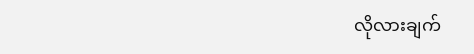လိုလားချက်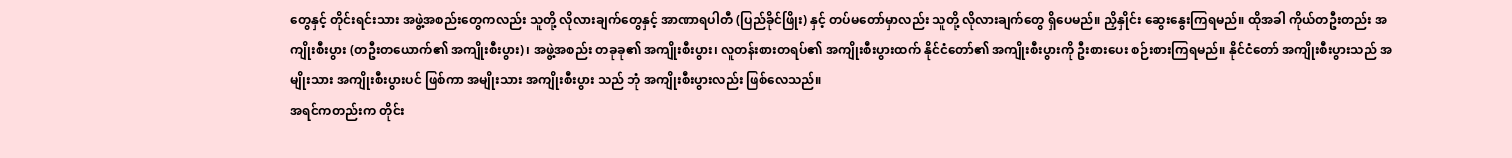တွေနှင့် တိုင်းရင်းသား အဖွဲ့အစည်းတွေကလည်း သူတို့ လိုလားချက်တွေနှင့် အာဏာရပါတီ (ပြည်ခိုင်ဖြိုး) နှင့် တပ်မတော်မှာလည်း သူတို့ လိုလားချက်တွေ ရှိပေမည်။ ညှိနှိုင်း ဆွေးနွေးကြရမည်။ ထိုအခါ ကိုယ်တဦးတည်း အကျိုးစီးပွား (တဦးတယောက်၏ အကျိုးစီးပွား)၊ အဖွဲ့အစည်း တခုခု၏ အကျိုးစီးပွား၊ လူတန်းစားတရပ်၏ အကျိုးစီးပွားထက် နိုင်ငံတော်၏ အကျိုးစီးပွားကို ဦးစားပေး စဉ်းစားကြရမည်။ နိုင်ငံတော် အကျိုးစီးပွားသည် အမျိုးသား အကျိုးစီးပွားပင် ဖြစ်ကာ အမျိုးသား အကျိုးစီးပွား သည် ဘုံ အကျိုးစီးပွားလည်း ဖြစ်လေသည်။
အရင်ကတည်းက တိုင်း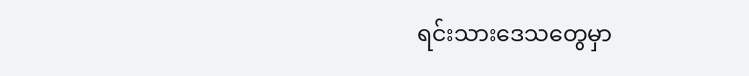ရင်းသားဒေသတွေမှာ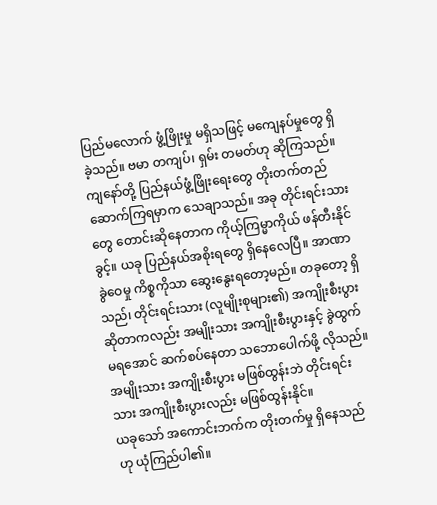ပြည်မလောက် ဖွံ့ဖြိုးမှု မရှိသဖြင့် မကျေနပ်မှုတွေ ရှိခဲ့သည်။ ဗမာ တကျပ်၊ ရှမ်း တမတ်ဟု ဆိုကြသည်။ ကျနော်တို့ ပြည်နယ်ဖွံ့ဖြိုးရေးတွေ တိုးတက်တည်ဆောက်ကြရမှာက သေချာသည်။ အခု တိုင်းရင်းသားတွေ တောင်းဆိုနေတာက ကိုယ့်ကြမ္မာကိုယ် ဖန်တီးနိုင်ခွင့်။ ယခု ပြည်နယ်အစိုးရတွေ ရှိနေလေပြီ။ အာဏာ ခွဲဝေမှု ကိစ္စကိုသာ ဆွေးနွေးရတော့မည်။ တခုတော့ ရှိသည်၊ တိုင်းရင်းသား (လူမျိုးစုများ၏) အကျိုးစီးပွားဆိုတာကလည်း အမျိုးသား အကျိုးစီးပွားနှင့် ခွဲထွက်မရအောင် ဆက်စပ်နေတာ သဘောပေါက်ဖို့ လိုသည်။ အမျိုးသား အကျိုးစီးပွား မဖြစ်ထွန်းဘဲ တိုင်းရင်းသား အကျိုးစီးပွားလည်း မဖြစ်ထွန်းနိုင်။
ယခုသော် အကောင်းဘက်က တိုးတက်မှု ရှိနေသည်ဟု ယုံကြည်ပါ၏။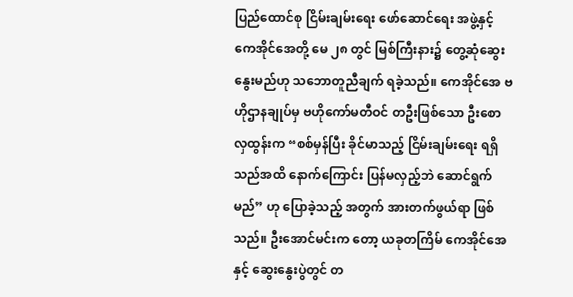ပြည်ထောင်စု ငြိမ်းချမ်းရေး ဖော်ဆောင်ရေး အဖွဲ့နှင့် ကေအိုင်အေတို့ မေ ၂၈ တွင် မြစ်ကြီးနား၌ တွေ့ဆုံဆွေးနွေးမည်ဟု သဘောတူညီချက် ရခဲ့သည်။ ကေအိုင်အေ ဗဟိုဌာနချုပ်မှ ဗဟိုကော်မတီဝင် တဦးဖြစ်သော ဦးစောလှထွန်းက “စစ်မှန်ပြီး ခိုင်မာသည့် ငြိမ်းချမ်းရေး ရရှိသည်အထိ နောက်ကြောင်း ပြန်မလှည့်ဘဲ ဆောင်ရွက်မည်” ဟု ပြောခဲ့သည့် အတွက် အားတက်ဖွယ်ရာ ဖြစ်သည်။ ဦးအောင်မင်းက တော့ ယခုတကြိမ် ကေအိုင်အေနှင့် ဆွေးနွေးပွဲတွင် တ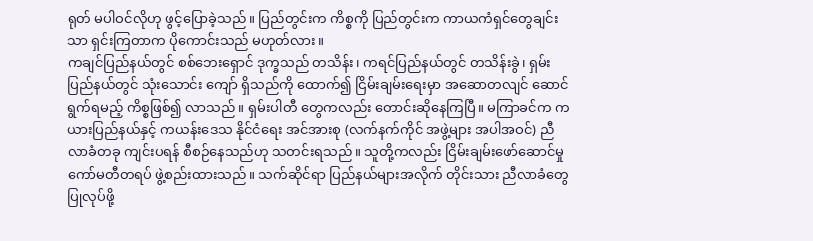ရုတ် မပါဝင်လိုဟု ဖွင့်ပြောခဲ့သည်။ ပြည်တွင်းက ကိစ္စကို ပြည်တွင်းက ကာယကံရှင်တွေချင်းသာ ရှင်းကြတာက ပိုကောင်းသည် မဟုတ်လား။
ကချင်ပြည်နယ်တွင် စစ်ဘေးရှောင် ဒုက္ခသည် တသိန်း၊ ကရင်ပြည်နယ်တွင် တသိန်းခွဲ၊ ရှမ်းပြည်နယ်တွင် သုံးသောင်း ကျော် ရှိသည်ကို ထောက်၍ ငြိမ်းချမ်းရေးမှာ အဆောတလျင် ဆောင်ရွက်ရမည့် ကိစ္စဖြစ်၍ လာသည်။ ရှမ်းပါတီ တွေကလည်း တောင်းဆိုနေကြပြီ။ မကြာခင်က ကယားပြည်နယ်နှင့် ကယန်းဒေသ နိုင်ငံရေး အင်အားစု (လက်နက်ကိုင် အဖွဲ့များ အပါအဝင်) ညီလာခံတခု ကျင်းပရန် စီစဉ်နေသည်ဟု သတင်းရသည်။ သူတို့ကလည်း ငြိမ်းချမ်းဖော်ဆောင်မှု ကော်မတီတရပ် ဖွဲ့စည်းထားသည်။ သက်ဆိုင်ရာ ပြည်နယ်များအလိုက် တိုင်းသား ညီလာခံတွေ ပြုလုပ်ဖို့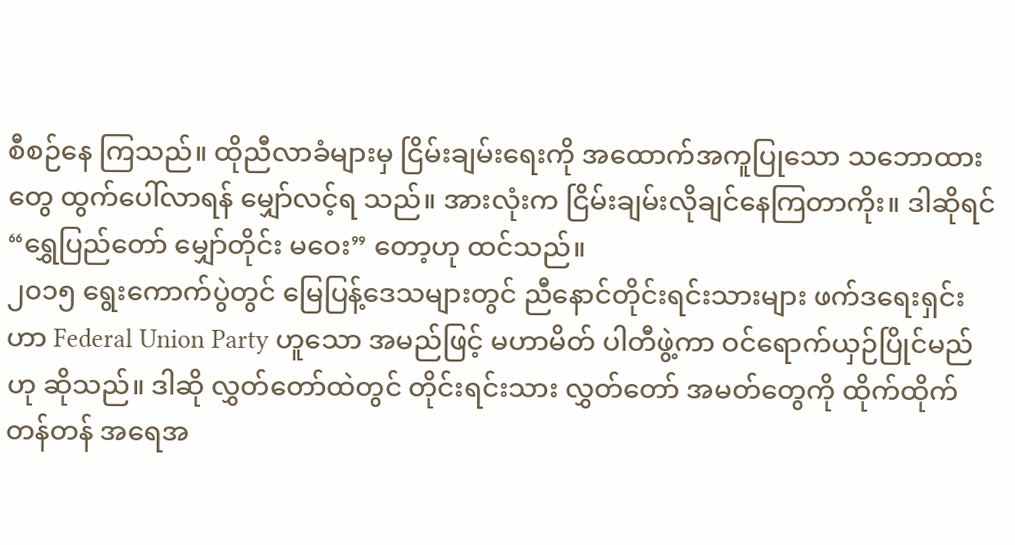စီစဉ်နေ ကြသည်။ ထိုညီလာခံများမှ ငြိမ်းချမ်းရေးကို အထောက်အကူပြုသော သဘောထားတွေ ထွက်ပေါ်လာရန် မျှော်လင့်ရ သည်။ အားလုံးက ငြိမ်းချမ်းလိုချင်နေကြတာကိုး။ ဒါဆိုရင် “ရွှေပြည်တော် မျှော်တိုင်း မဝေး” တော့ဟု ထင်သည်။
၂၀၁၅ ရွေးကောက်ပွဲတွင် မြေပြန့်ဒေသများတွင် ညီနောင်တိုင်းရင်းသားများ ဖက်ဒရေးရှင်းဟာ Federal Union Party ဟူသော အမည်ဖြင့် မဟာမိတ် ပါတီဖွဲ့ကာ ဝင်ရောက်ယှဉ်ပြိုင်မည်ဟု ဆိုသည်။ ဒါဆို လွှတ်တော်ထဲတွင် တိုင်းရင်းသား လွှတ်တော် အမတ်တွေကို ထိုက်ထိုက်တန်တန် အရေအ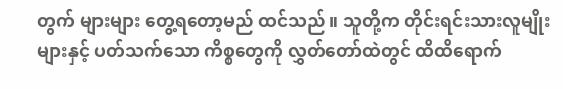တွက် များများ တွေ့ရတော့မည် ထင်သည်။ သူတို့က တိုင်းရင်းသားလူမျိုးများနှင့် ပတ်သက်သော ကိစ္စတွေကို လွှတ်တော်ထဲတွင် ထိထိရောက်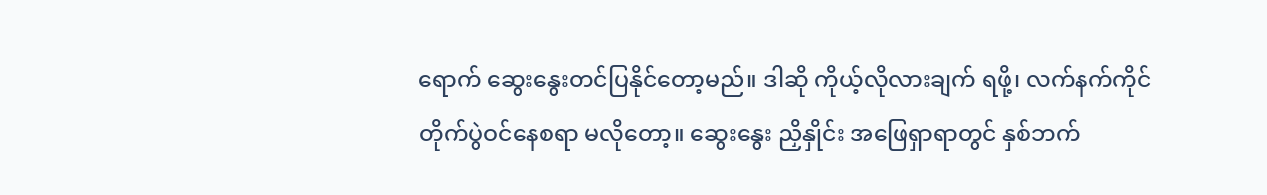ရောက် ဆွေးနွေးတင်ပြနိုင်တော့မည်။ ဒါဆို ကိုယ့်လိုလားချက် ရဖို့၊ လက်နက်ကိုင် တိုက်ပွဲဝင်နေစရာ မလိုတော့။ ဆွေးနွေး ညှိနှိုင်း အဖြေရှာရာတွင် နှစ်ဘက်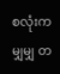စလုံးက မျှမျှ တ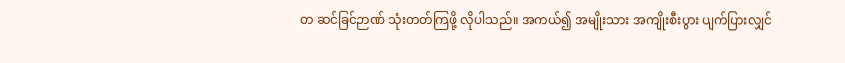တ ဆင်ခြင်ဉာဏ် သုံးတတ်ကြဖို့ လိုပါသည်။ အကယ်၍ အမျိုးသား အကျိုးစီးပွား ပျက်ပြားလျှင်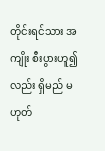တိုင်းရင်သား အကျိုး စီးပွားဟူ၍လည်း ရှိမည် မဟုတ်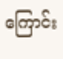ကြောင်း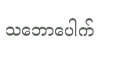သဘောပေါက်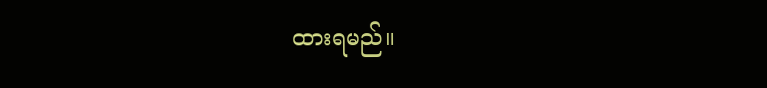ထားရမည်။